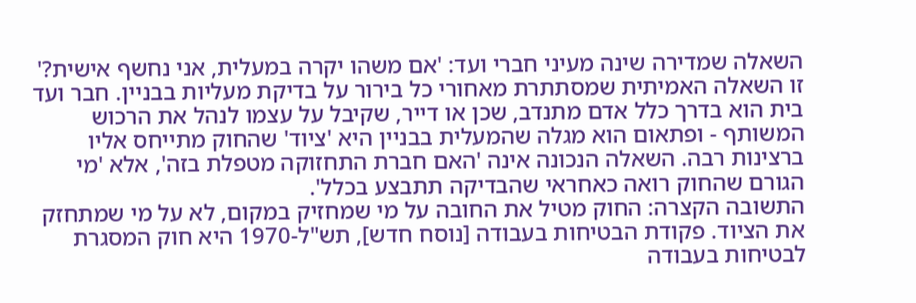השאלה שמדירה שינה מעיני חברי ועד: 'אם משהו יקרה במעלית, אני נחשף אישית?'
זו השאלה האמיתית שמסתתרת מאחורי כל בירור על בדיקת מעליות בבניין. חבר ועד בית הוא בדרך כלל אדם מתנדב, שכן או דייר, שקיבל על עצמו לנהל את הרכוש המשותף - ופתאום הוא מגלה שהמעלית בבניין היא 'ציוד' שהחוק מתייחס אליו ברצינות רבה. השאלה הנכונה אינה 'האם חברת התחזוקה מטפלת בזה', אלא 'מי הגורם שהחוק רואה כאחראי שהבדיקה תתבצע בכלל'.
התשובה הקצרה: החוק מטיל את החובה על מי שמחזיק במקום, לא על מי שמתחזק את הציוד. פקודת הבטיחות בעבודה [נוסח חדש], תש"ל-1970 היא חוק המסגרת לבטיחות בעבודה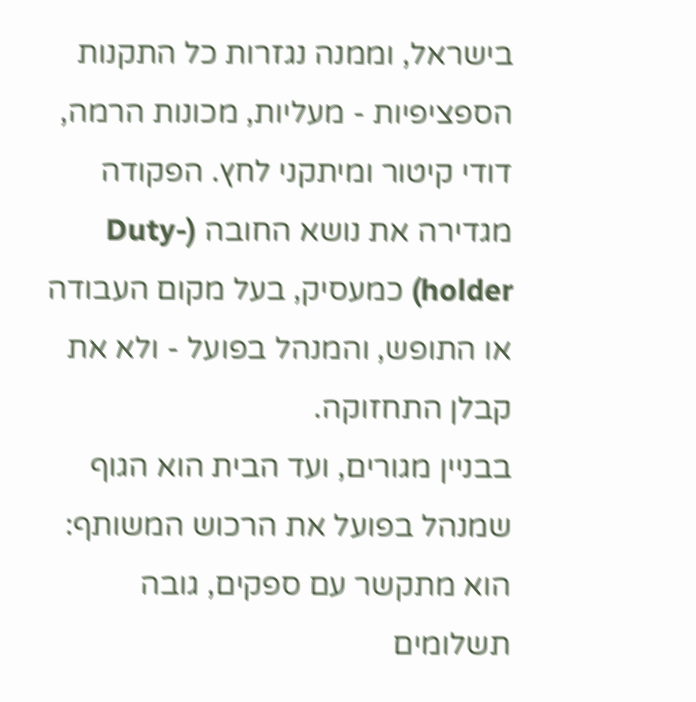בישראל, וממנה נגזרות כל התקנות הספציפיות - מעליות, מכונות הרמה, דודי קיטור ומיתקני לחץ. הפקודה מגדירה את נושא החובה (Duty-holder) כמעסיק, בעל מקום העבודה או התופש, והמנהל בפועל - ולא את קבלן התחזוקה.
בבניין מגורים, ועד הבית הוא הגוף שמנהל בפועל את הרכוש המשותף: הוא מתקשר עם ספקים, גובה תשלומים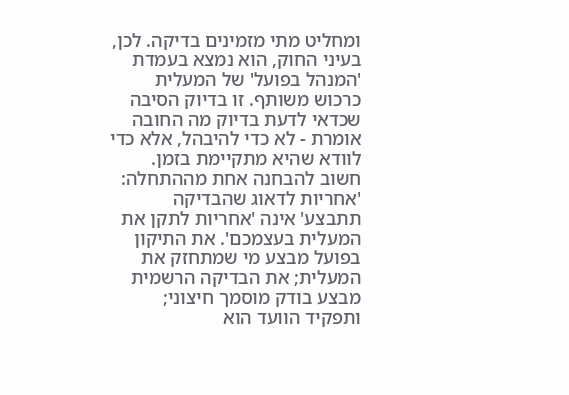ומחליט מתי מזמינים בדיקה. לכן, בעיני החוק, הוא נמצא בעמדת 'המנהל בפועל' של המעלית כרכוש משותף. זו בדיוק הסיבה שכדאי לדעת בדיוק מה החובה אומרת - לא כדי להיבהל, אלא כדי לוודא שהיא מתקיימת בזמן.
חשוב להבחנה אחת מההתחלה: 'אחריות לדאוג שהבדיקה תתבצע' אינה 'אחריות לתקן את המעלית בעצמכם'. את התיקון בפועל מבצע מי שמתחזק את המעלית; את הבדיקה הרשמית מבצע בודק מוסמך חיצוני; ותפקיד הוועד הוא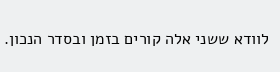לוודא ששני אלה קורים בזמן ובסדר הנכון.